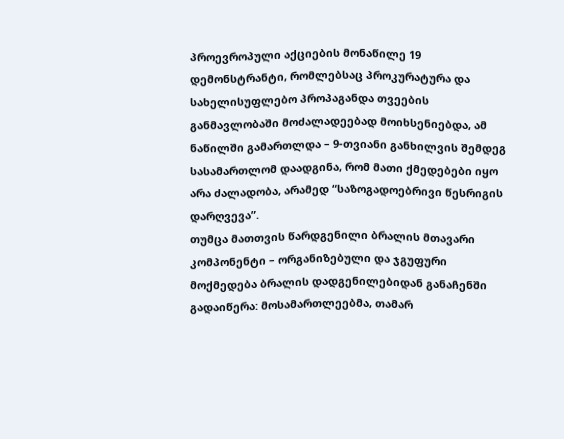პროევროპული აქციების მონაწილე 19 დემონსტრანტი, რომლებსაც პროკურატურა და სახელისუფლებო პროპაგანდა თვეების განმავლობაში მოძალადეებად მოიხსენიებდა, ამ ნაწილში გამართლდა – 9-თვიანი განხილვის შემდეგ სასამართლომ დაადგინა, რომ მათი ქმედებები იყო არა ძალადობა, არამედ “საზოგადოებრივი წესრიგის დარღვევა”.
თუმცა მათთვის წარდგენილი ბრალის მთავარი კომპონენტი – ორგანიზებული და ჯგუფური მოქმედება ბრალის დადგენილებიდან განაჩენში გადაიწერა: მოსამართლეებმა, თამარ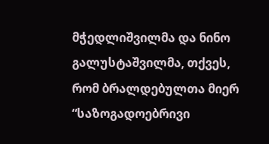მჭედლიშვილმა და ნინო გალუსტაშვილმა, თქვეს, რომ ბრალდებულთა მიერ “საზოგადოებრივი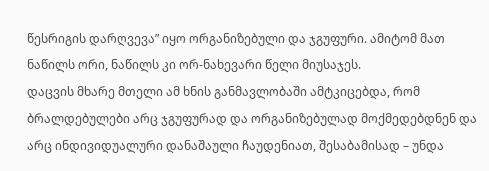წესრიგის დარღვევა” იყო ორგანიზებული და ჯგუფური. ამიტომ მათ ნაწილს ორი, ნაწილს კი ორ-ნახევარი წელი მიუსაჯეს.
დაცვის მხარე მთელი ამ ხნის განმავლობაში ამტკიცებდა, რომ ბრალდებულები არც ჯგუფურად და ორგანიზებულად მოქმედებდნენ და არც ინდივიდუალური დანაშაული ჩაუდენიათ, შესაბამისად – უნდა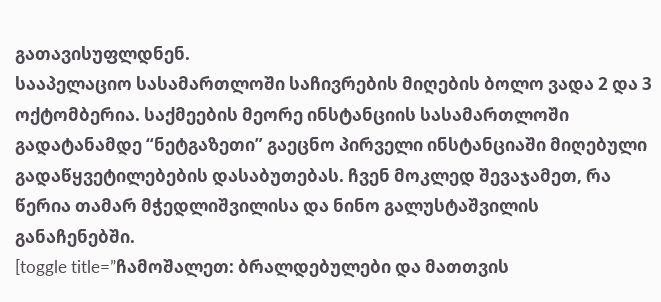გათავისუფლდნენ.
სააპელაციო სასამართლოში საჩივრების მიღების ბოლო ვადა 2 და 3 ოქტომბერია. საქმეების მეორე ინსტანციის სასამართლოში გადატანამდე “ნეტგაზეთი” გაეცნო პირველი ინსტანციაში მიღებული გადაწყვეტილებების დასაბუთებას. ჩვენ მოკლედ შევაჯამეთ, რა წერია თამარ მჭედლიშვილისა და ნინო გალუსტაშვილის განაჩენებში.
[toggle title=”ჩამოშალეთ: ბრალდებულები და მათთვის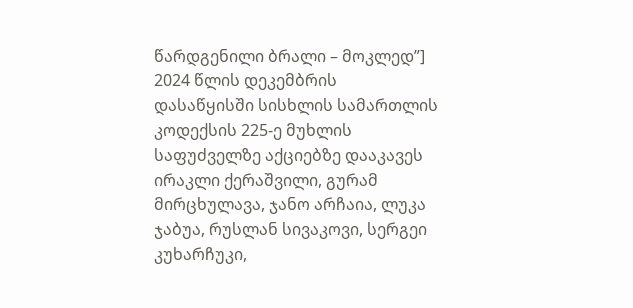წარდგენილი ბრალი – მოკლედ”]
2024 წლის დეკემბრის დასაწყისში სისხლის სამართლის კოდექსის 225-ე მუხლის საფუძველზე აქციებზე დააკავეს ირაკლი ქერაშვილი, გურამ მირცხულავა, ჯანო არჩაია, ლუკა ჯაბუა, რუსლან სივაკოვი, სერგეი კუხარჩუკი,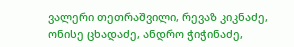ვალერი თეთრაშვილი, რევაზ კიკნაძე, ონისე ცხადაძე, ანდრო ჭიჭინაძე,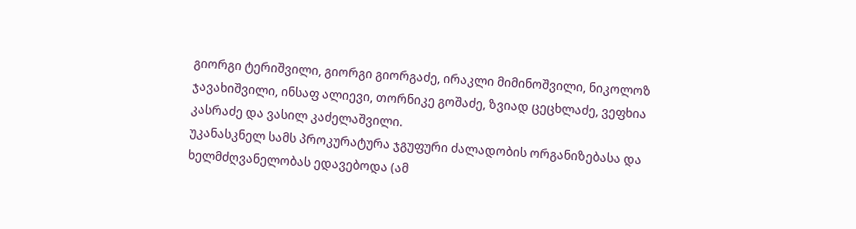გიორგი ტერიშვილი, გიორგი გიორგაძე, ირაკლი მიმინოშვილი, ნიკოლოზ ჯავახიშვილი, ინსაფ ალიევი, თორნიკე გოშაძე, ზვიად ცეცხლაძე, ვეფხია კასრაძე და ვასილ კაძელაშვილი.
უკანასკნელ სამს პროკურატურა ჯგუფური ძალადობის ორგანიზებასა და ხელმძღვანელობას ედავებოდა (ამ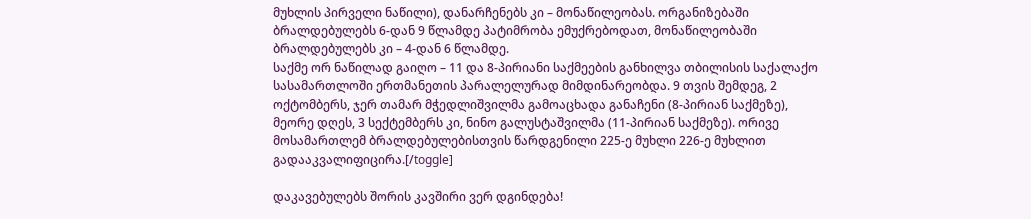მუხლის პირველი ნაწილი), დანარჩენებს კი – მონაწილეობას. ორგანიზებაში ბრალდებულებს 6-დან 9 წლამდე პატიმრობა ემუქრებოდათ, მონაწილეობაში ბრალდებულებს კი – 4-დან 6 წლამდე.
საქმე ორ ნაწილად გაიღო – 11 და 8-პირიანი საქმეების განხილვა თბილისის საქალაქო სასამართლოში ერთმანეთის პარალელურად მიმდინარეობდა. 9 თვის შემდეგ, 2 ოქტომბერს, ჯერ თამარ მჭედლიშვილმა გამოაცხადა განაჩენი (8-პირიან საქმეზე), მეორე დღეს, 3 სექტემბერს კი, ნინო გალუსტაშვილმა (11-პირიან საქმეზე). ორივე მოსამართლემ ბრალდებულებისთვის წარდგენილი 225-ე მუხლი 226-ე მუხლით გადააკვალიფიცირა.[/toggle]

დაკავებულებს შორის კავშირი ვერ დგინდება!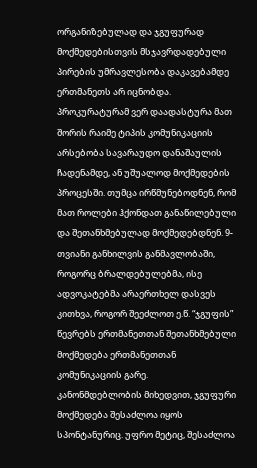ორგანიზებულად და ჯგუფურად მოქმედებისთვის მსჯავრდადებული პირების უმრავლესობა დაკავებამდე ერთმანეთს არ იცნობდა. პროკურატურამ ვერ დაადასტურა მათ შორის რაიმე ტიპის კომუნიკაციის არსებობა სავარაუდო დანაშაულის ჩადენამდე, ან უშუალოდ მოქმედების პროცესში. თუმცა ირწმუნებოდნენ, რომ მათ როლები ჰქონდათ განაწილებული და შეთანხმებულად მოქმედებდნენ. 9-თვიანი განხილვის განმავლობაში, როგორც ბრალდებულებმა, ისე ადვოკატებმა არაერთხელ დასვეს კითხვა, როგორ შეეძლოთ ე.წ. “ჯგუფის” წევრებს ერთმანეთთან შეთანხმებული მოქმედება ერთმანეთთან კომუნიკაციის გარე.
კანონმდებლობის მიხედვით, ჯგუფური მოქმედება შესაძლოა იყოს სპონტანურიც. უფრო მეტიც, შესაძლოა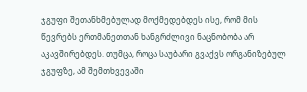ჯგუფი შეთანხმებულად მოქმედებდეს ისე, რომ მის წევრებს ერთმანეთთან ხანგრძლივი ნაცნობობა არ აკავშირებდეს. თუმცა, როცა საუბარი გვაქვს ორგანიზებულ ჯგუფზე, ამ შემთხვევაში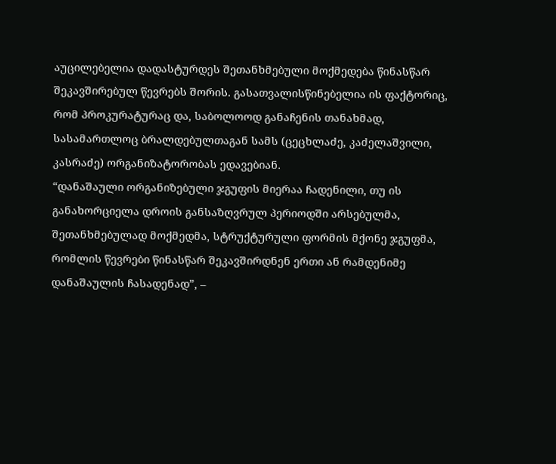აუცილებელია დადასტურდეს შეთანხმებული მოქმედება წინასწარ შეკავშირებულ წევრებს შორის. გასათვალისწინებელია ის ფაქტორიც, რომ პროკურატურაც და, საბოლოოდ განაჩენის თანახმად, სასამართლოც ბრალდებულთაგან სამს (ცეცხლაძე, კაძელაშვილი, კასრაძე) ორგანიზატორობას ედავებიან.
“დანაშაული ორგანიზებული ჯგუფის მიერაა ჩადენილი, თუ ის განახორციელა დროის განსაზღვრულ პერიოდში არსებულმა, შეთანხმებულად მოქმედმა, სტრუქტურული ფორმის მქონე ჯგუფმა, რომლის წევრები წინასწარ შეკავშირდნენ ერთი ან რამდენიმე დანაშაულის ჩასადენად”, –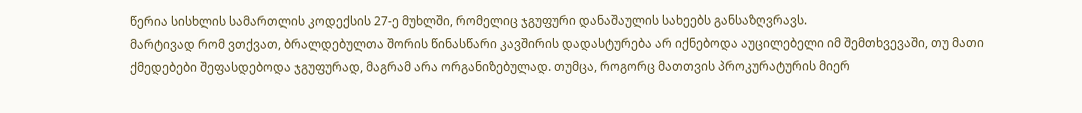წერია სისხლის სამართლის კოდექსის 27-ე მუხლში, რომელიც ჯგუფური დანაშაულის სახეებს განსაზღვრავს.
მარტივად რომ ვთქვათ, ბრალდებულთა შორის წინასწარი კავშირის დადასტურება არ იქნებოდა აუცილებელი იმ შემთხვევაში, თუ მათი ქმედებები შეფასდებოდა ჯგუფურად, მაგრამ არა ორგანიზებულად. თუმცა, როგორც მათთვის პროკურატურის მიერ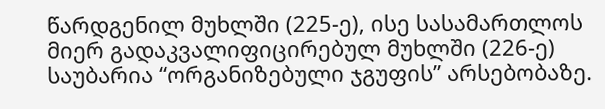წარდგენილ მუხლში (225-ე), ისე სასამართლოს მიერ გადაკვალიფიცირებულ მუხლში (226-ე) საუბარია “ორგანიზებული ჯგუფის” არსებობაზე.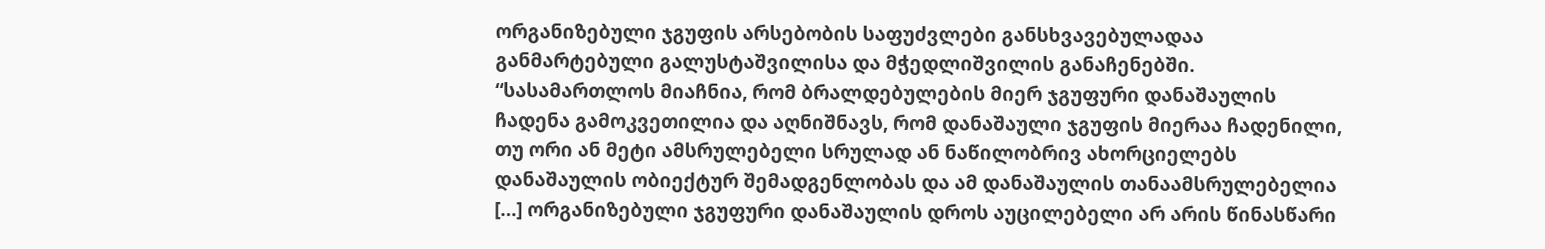ორგანიზებული ჯგუფის არსებობის საფუძვლები განსხვავებულადაა განმარტებული გალუსტაშვილისა და მჭედლიშვილის განაჩენებში.
“სასამართლოს მიაჩნია, რომ ბრალდებულების მიერ ჯგუფური დანაშაულის ჩადენა გამოკვეთილია და აღნიშნავს, რომ დანაშაული ჯგუფის მიერაა ჩადენილი, თუ ორი ან მეტი ამსრულებელი სრულად ან ნაწილობრივ ახორციელებს დანაშაულის ობიექტურ შემადგენლობას და ამ დანაშაულის თანაამსრულებელია […] ორგანიზებული ჯგუფური დანაშაულის დროს აუცილებელი არ არის წინასწარი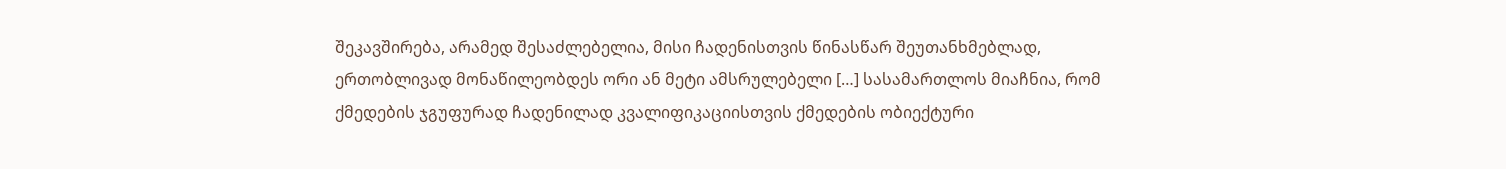შეკავშირება, არამედ შესაძლებელია, მისი ჩადენისთვის წინასწარ შეუთანხმებლად, ერთობლივად მონაწილეობდეს ორი ან მეტი ამსრულებელი […] სასამართლოს მიაჩნია, რომ ქმედების ჯგუფურად ჩადენილად კვალიფიკაციისთვის ქმედების ობიექტური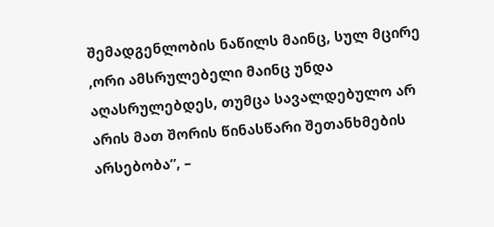შემადგენლობის ნაწილს მაინც, სულ მცირე ,ორი ამსრულებელი მაინც უნდა აღასრულებდეს, თუმცა სავალდებულო არ არის მათ შორის წინასწარი შეთანხმების არსებობა”, –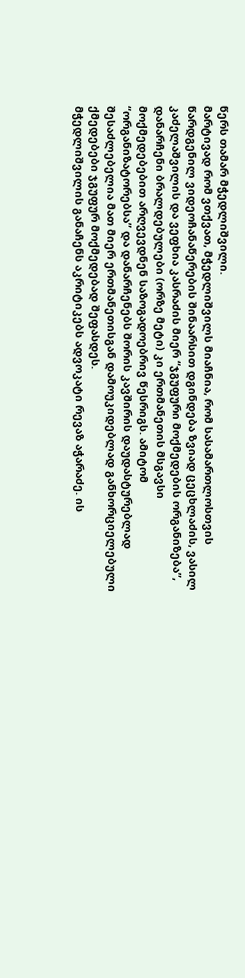წერს თამარ მჭედლიშვილი.
მარტივად რომ ვთქვათ, მჭედლიშვილს მიაჩნია, რომ სასამართლოსთვის წარდგენილ ვიდეოჩანაწერების შინაარსით დგინდება ზვიად ცეცხლაძის, ვასილ კაძელაშვილის და ვეფხია კასრაძის მიერ “ჯგუფური მოქმედების ორგანიზება”, დანარჩენი ბრალდებულები (ორზე მეტი) კი ერთმანეთის მსგავსი მოქმედებებით არღვევდნენ საზოგადოებრივ წესრიგს. ამიტომ “ორგანიზატორებსა” და დანარჩენებს შორის კავშირის დაუდასტურებლად შესაძლებელია მათ მიერ ერთმანეთისგან დამოუკიდებლად განხორციელებული ქმედებები ჯგუფურ მოქმედებად შეფასდეს.
მჭედლიშვილის განაჩენს აკრიტიკებს ადვოკატი რევაზ აჭარაძე. ის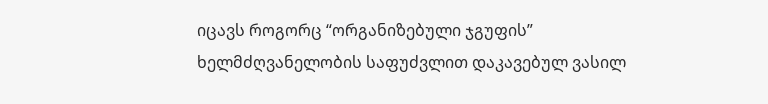იცავს როგორც “ორგანიზებული ჯგუფის” ხელმძღვანელობის საფუძვლით დაკავებულ ვასილ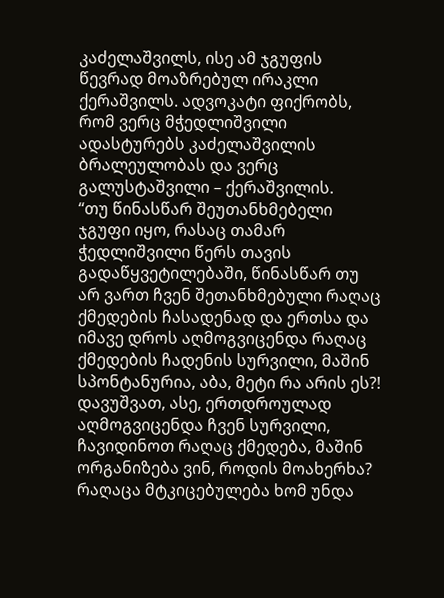კაძელაშვილს, ისე ამ ჯგუფის წევრად მოაზრებულ ირაკლი ქერაშვილს. ადვოკატი ფიქრობს, რომ ვერც მჭედლიშვილი ადასტურებს კაძელაშვილის ბრალეულობას და ვერც გალუსტაშვილი – ქერაშვილის.
“თუ წინასწარ შეუთანხმებელი ჯგუფი იყო, რასაც თამარ ჭედლიშვილი წერს თავის გადაწყვეტილებაში, წინასწარ თუ არ ვართ ჩვენ შეთანხმებული რაღაც ქმედების ჩასადენად და ერთსა და იმავე დროს აღმოგვიცენდა რაღაც ქმედების ჩადენის სურვილი, მაშინ სპონტანურია, აბა, მეტი რა არის ეს?!
დავუშვათ, ასე, ერთდროულად აღმოგვიცენდა ჩვენ სურვილი, ჩავიდინოთ რაღაც ქმედება, მაშინ ორგანიზება ვინ, როდის მოახერხა? რაღაცა მტკიცებულება ხომ უნდა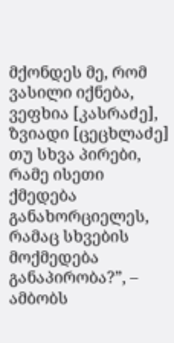მქონდეს მე, რომ ვასილი იქნება, ვეფხია [კასრაძე], ზვიადი [ცეცხლაძე] თუ სხვა პირები, რამე ისეთი ქმედება განახორციელეს, რამაც სხვების მოქმედება განაპირობა?”, – ამბობს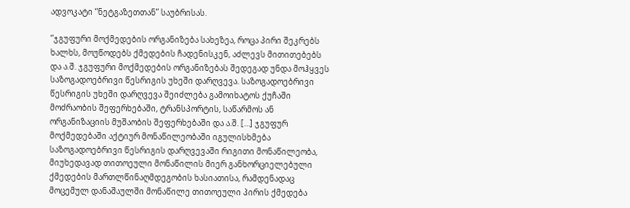ადვოკატი “ნეტგაზეთთან” საუბრისას.

“ჯგუფური მოქმედების ორგანიზება სახეზეა, როცა პირი შეკრებს ხალხს, მოუწოდებს ქმედების ჩადენისკენ, აძლევს მითითებებს და ა.შ. ჯგუფური მოქმედების ორგანიზებას შედეგად უნდა მოჰყვეს საზოგადოებრივი წესრიგის უხეში დარღვევა. საზოგადოებრივი წესრიგის უხეში დარღვევა შეიძლება გამოიხატოს ქუჩაში მოძრაობის შეფერხებაში, ტრანსპორტის, საწარმოს ან ორგანიზაციის მუშაობის შეფერხებაში და ა.შ. […] ჯგუფურ მოქმედებაში აქტიურ მონაწილეობაში იგულისხმება საზოგადოებრივი წესრიგის დარღვევაში რიგითი მონაწილეობა, მიუხედავად თითოეული მონაწილის მიერ განხორციელებული ქმედების მართლწინაღმდეგობის ხასიათისა, რამდენადაც მოცემულ დანაშაულში მონაწილე თითოეული პირის ქმედება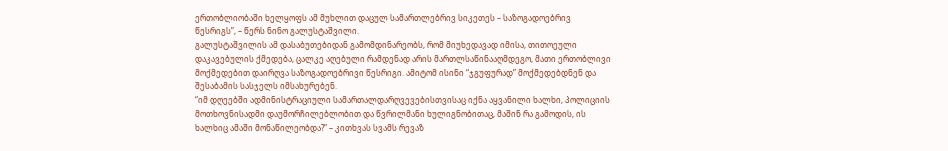ერთობლიობაში ხელყოფს ამ მუხლით დაცულ სამართლებრივ სიკეთეს – საზოგადოებრივ წესრიგს”, – წერს ნინო გალუსტაშვილი.
გალუსტაშვილის ამ დასაბუთებიდან გამომდინარეობს, რომ მიუხედავად იმისა, თითოეული დაკავებულის ქმედება, ცალკე აღებული რამდენად არის მართლსაწინააღმდეგო, მათი ერთობლივი მოქმედებით დაირღვა საზოგადოებრივი წესრიგი. ამიტომ ისინი “ჯგუფურად” მოქმედებდნენ და შესაბამის სასჯელს იმსახურებენ.
“იმ დღეებში ადმინისტრაციული სამართალდარღვევებისთვისაც იქნა აყვანილი ხალხი, პოლიციის მოთხოვნისადმი დაუმორჩილებლობით და წვრილმანი ხულიგნობითაც, მაშინ რა გამოდის, ის ხალხიც ამაში მონაწილეობდა?” – კითხვას სვამს რევაზ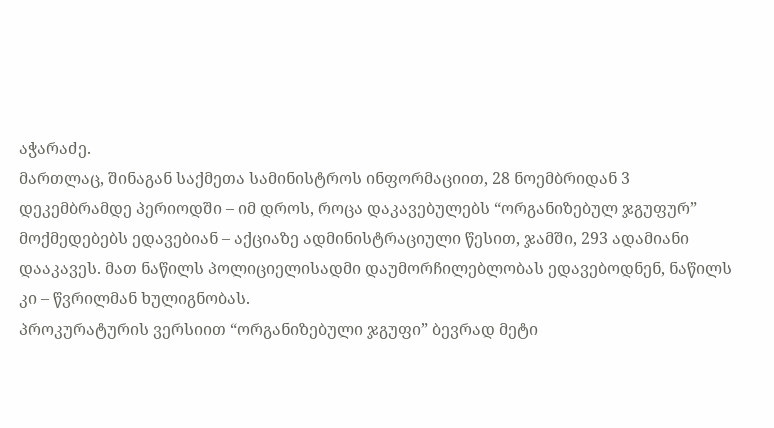აჭარაძე.
მართლაც, შინაგან საქმეთა სამინისტროს ინფორმაციით, 28 ნოემბრიდან 3 დეკემბრამდე პერიოდში – იმ დროს, როცა დაკავებულებს “ორგანიზებულ ჯგუფურ” მოქმედებებს ედავებიან – აქციაზე ადმინისტრაციული წესით, ჯამში, 293 ადამიანი დააკავეს. მათ ნაწილს პოლიციელისადმი დაუმორჩილებლობას ედავებოდნენ, ნაწილს კი – წვრილმან ხულიგნობას.
პროკურატურის ვერსიით “ორგანიზებული ჯგუფი” ბევრად მეტი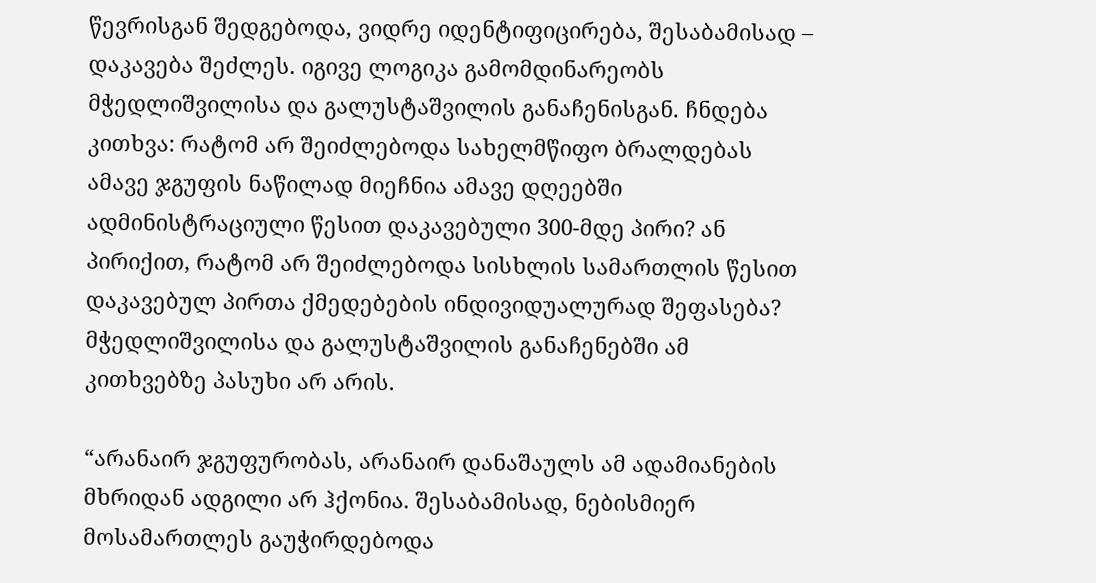წევრისგან შედგებოდა, ვიდრე იდენტიფიცირება, შესაბამისად – დაკავება შეძლეს. იგივე ლოგიკა გამომდინარეობს მჭედლიშვილისა და გალუსტაშვილის განაჩენისგან. ჩნდება კითხვა: რატომ არ შეიძლებოდა სახელმწიფო ბრალდებას ამავე ჯგუფის ნაწილად მიეჩნია ამავე დღეებში ადმინისტრაციული წესით დაკავებული 300-მდე პირი? ან პირიქით, რატომ არ შეიძლებოდა სისხლის სამართლის წესით დაკავებულ პირთა ქმედებების ინდივიდუალურად შეფასება?
მჭედლიშვილისა და გალუსტაშვილის განაჩენებში ამ კითხვებზე პასუხი არ არის.

“არანაირ ჯგუფურობას, არანაირ დანაშაულს ამ ადამიანების მხრიდან ადგილი არ ჰქონია. შესაბამისად, ნებისმიერ მოსამართლეს გაუჭირდებოდა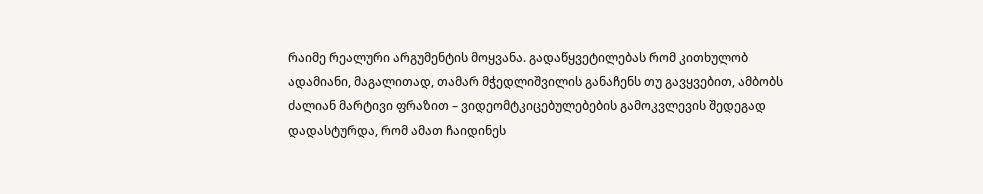რაიმე რეალური არგუმენტის მოყვანა. გადაწყვეტილებას რომ კითხულობ ადამიანი, მაგალითად, თამარ მჭედლიშვილის განაჩენს თუ გავყვებით, ამბობს ძალიან მარტივი ფრაზით – ვიდეომტკიცებულებების გამოკვლევის შედეგად დადასტურდა, რომ ამათ ჩაიდინეს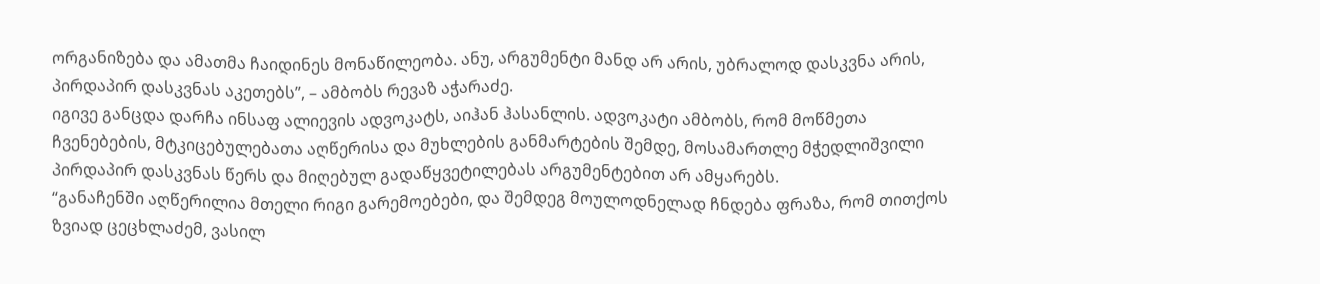ორგანიზება და ამათმა ჩაიდინეს მონაწილეობა. ანუ, არგუმენტი მანდ არ არის, უბრალოდ დასკვნა არის, პირდაპირ დასკვნას აკეთებს”, – ამბობს რევაზ აჭარაძე.
იგივე განცდა დარჩა ინსაფ ალიევის ადვოკატს, აიჰან ჰასანლის. ადვოკატი ამბობს, რომ მოწმეთა ჩვენებების, მტკიცებულებათა აღწერისა და მუხლების განმარტების შემდე, მოსამართლე მჭედლიშვილი პირდაპირ დასკვნას წერს და მიღებულ გადაწყვეტილებას არგუმენტებით არ ამყარებს.
“განაჩენში აღწერილია მთელი რიგი გარემოებები, და შემდეგ მოულოდნელად ჩნდება ფრაზა, რომ თითქოს ზვიად ცეცხლაძემ, ვასილ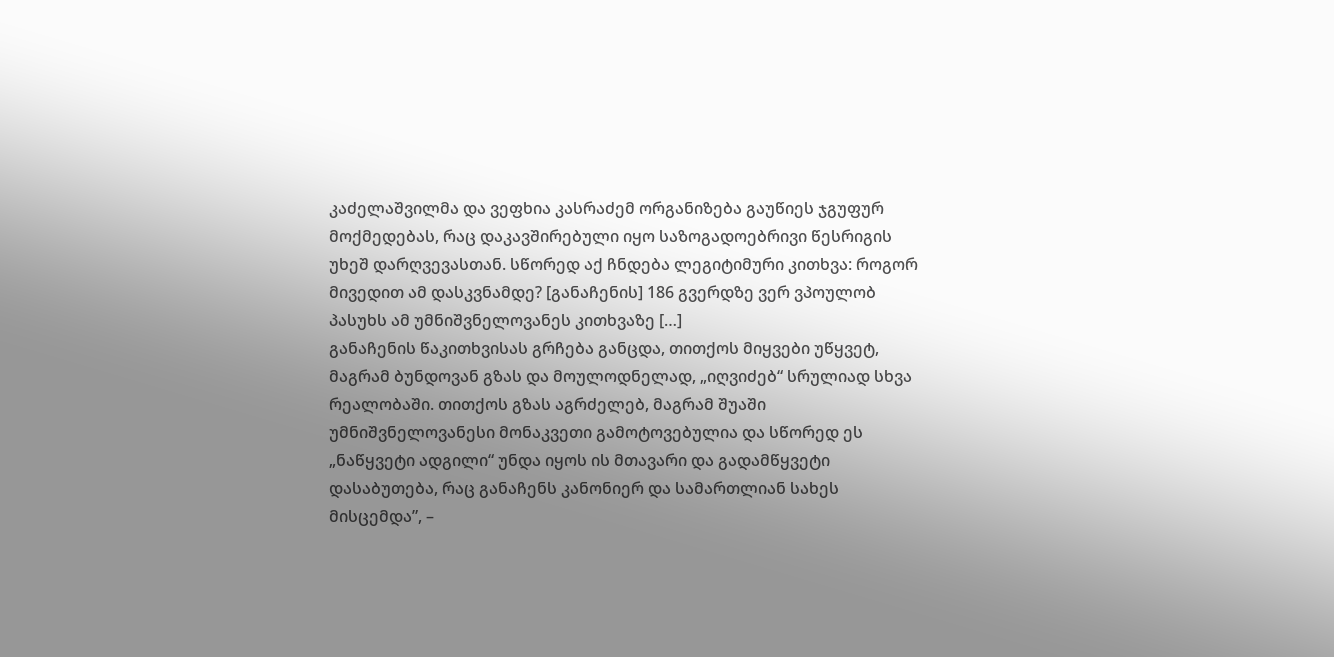კაძელაშვილმა და ვეფხია კასრაძემ ორგანიზება გაუწიეს ჯგუფურ მოქმედებას, რაც დაკავშირებული იყო საზოგადოებრივი წესრიგის უხეშ დარღვევასთან. სწორედ აქ ჩნდება ლეგიტიმური კითხვა: როგორ მივედით ამ დასკვნამდე? [განაჩენის] 186 გვერდზე ვერ ვპოულობ პასუხს ამ უმნიშვნელოვანეს კითხვაზე […]
განაჩენის წაკითხვისას გრჩება განცდა, თითქოს მიყვები უწყვეტ, მაგრამ ბუნდოვან გზას და მოულოდნელად, „იღვიძებ“ სრულიად სხვა რეალობაში. თითქოს გზას აგრძელებ, მაგრამ შუაში უმნიშვნელოვანესი მონაკვეთი გამოტოვებულია და სწორედ ეს „ნაწყვეტი ადგილი“ უნდა იყოს ის მთავარი და გადამწყვეტი დასაბუთება, რაც განაჩენს კანონიერ და სამართლიან სახეს მისცემდა”, –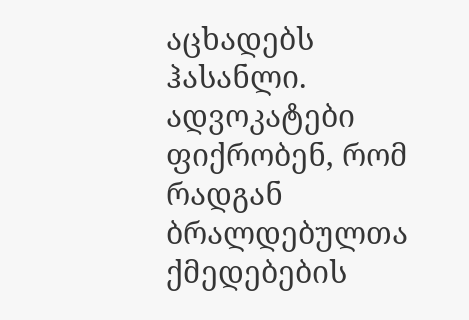აცხადებს ჰასანლი.
ადვოკატები ფიქრობენ, რომ რადგან ბრალდებულთა ქმედებების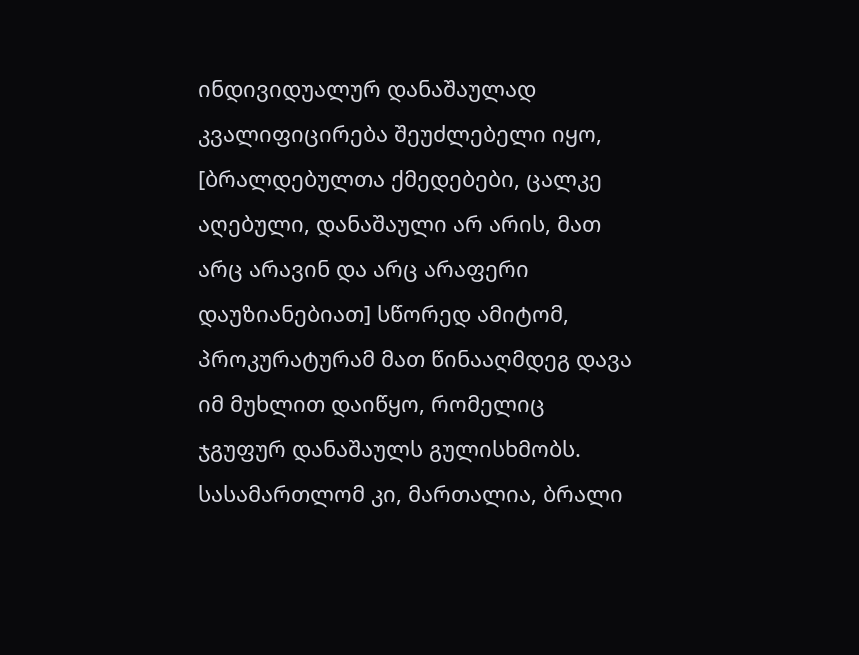ინდივიდუალურ დანაშაულად კვალიფიცირება შეუძლებელი იყო, [ბრალდებულთა ქმედებები, ცალკე აღებული, დანაშაული არ არის, მათ არც არავინ და არც არაფერი დაუზიანებიათ] სწორედ ამიტომ, პროკურატურამ მათ წინააღმდეგ დავა იმ მუხლით დაიწყო, რომელიც ჯგუფურ დანაშაულს გულისხმობს. სასამართლომ კი, მართალია, ბრალი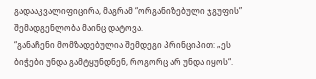გადააკვალიფიცირა, მაგრამ “ორგანიზებული ჯგუფის” შემადგენლობა მაინც დატოვა.
“განაჩენი მომზადებულია შემდეგი პრინციპით: „ეს ბიჭები უნდა გამტყუნდნენ, როგორც არ უნდა იყოს“.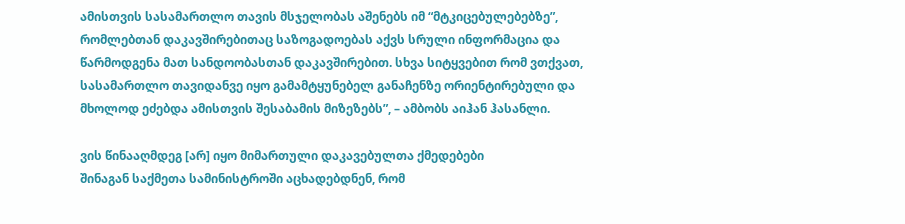ამისთვის სასამართლო თავის მსჯელობას აშენებს იმ “მტკიცებულებებზე”, რომლებთან დაკავშირებითაც საზოგადოებას აქვს სრული ინფორმაცია და წარმოდგენა მათ სანდოობასთან დაკავშირებით. სხვა სიტყვებით რომ ვთქვათ, სასამართლო თავიდანვე იყო გამამტყუნებელ განაჩენზე ორიენტირებული და მხოლოდ ეძებდა ამისთვის შესაბამის მიზეზებს”, – ამბობს აიჰან ჰასანლი.

ვის წინააღმდეგ [არ] იყო მიმართული დაკავებულთა ქმედებები
შინაგან საქმეთა სამინისტროში აცხადებდნენ, რომ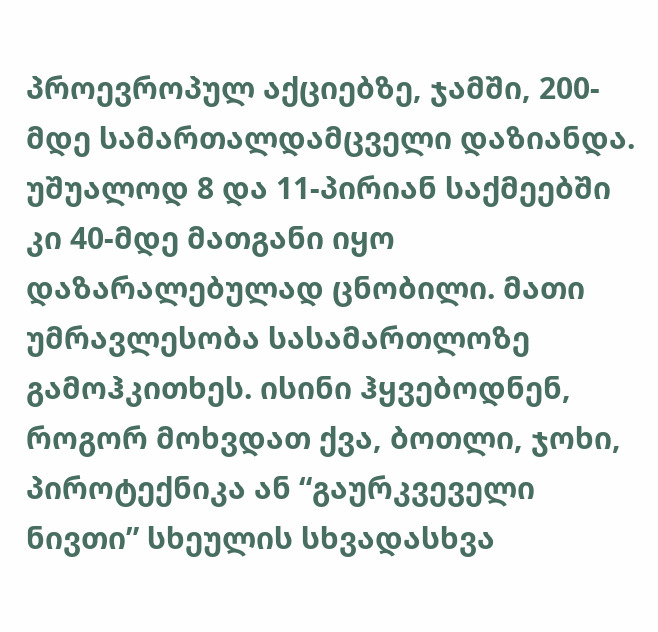პროევროპულ აქციებზე, ჯამში, 200-მდე სამართალდამცველი დაზიანდა. უშუალოდ 8 და 11-პირიან საქმეებში კი 40-მდე მათგანი იყო დაზარალებულად ცნობილი. მათი უმრავლესობა სასამართლოზე გამოჰკითხეს. ისინი ჰყვებოდნენ, როგორ მოხვდათ ქვა, ბოთლი, ჯოხი, პიროტექნიკა ან “გაურკვეველი ნივთი” სხეულის სხვადასხვა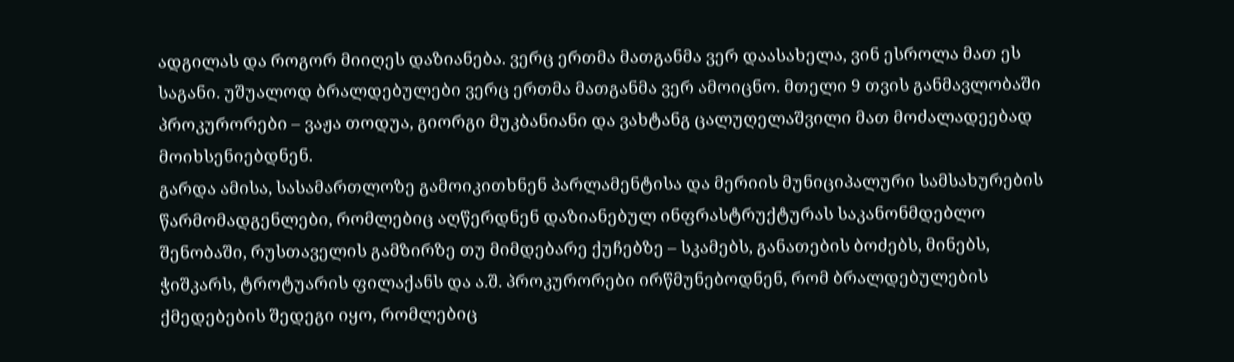ადგილას და როგორ მიიღეს დაზიანება. ვერც ერთმა მათგანმა ვერ დაასახელა, ვინ ესროლა მათ ეს საგანი. უშუალოდ ბრალდებულები ვერც ერთმა მათგანმა ვერ ამოიცნო. მთელი 9 თვის განმავლობაში პროკურორები – ვაჟა თოდუა, გიორგი მუკბანიანი და ვახტანგ ცალუღელაშვილი მათ მოძალადეებად მოიხსენიებდნენ.
გარდა ამისა, სასამართლოზე გამოიკითხნენ პარლამენტისა და მერიის მუნიციპალური სამსახურების წარმომადგენლები, რომლებიც აღწერდნენ დაზიანებულ ინფრასტრუქტურას საკანონმდებლო შენობაში, რუსთაველის გამზირზე თუ მიმდებარე ქუჩებზე – სკამებს, განათების ბოძებს, მინებს, ჭიშკარს, ტროტუარის ფილაქანს და ა.შ. პროკურორები ირწმუნებოდნენ, რომ ბრალდებულების ქმედებების შედეგი იყო, რომლებიც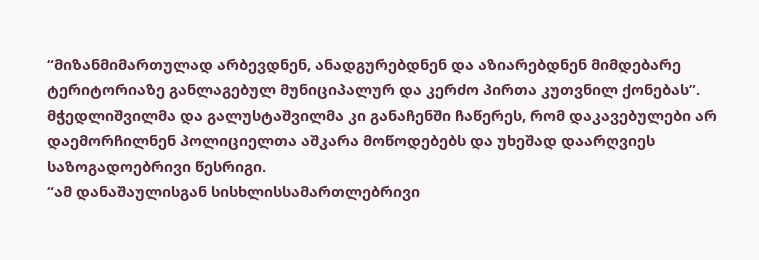“მიზანმიმართულად არბევდნენ, ანადგურებდნენ და აზიარებდნენ მიმდებარე ტერიტორიაზე განლაგებულ მუნიციპალურ და კერძო პირთა კუთვნილ ქონებას”.
მჭედლიშვილმა და გალუსტაშვილმა კი განაჩენში ჩაწერეს, რომ დაკავებულები არ დაემორჩილნენ პოლიციელთა აშკარა მოწოდებებს და უხეშად დაარღვიეს საზოგადოებრივი წესრიგი.
“ამ დანაშაულისგან სისხლისსამართლებრივი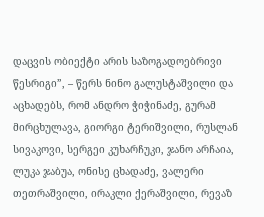დაცვის ობიექტი არის საზოგადოებრივი წესრიგი”, – წერს ნინო გალუსტაშვილი და აცხადებს, რომ ანდრო ჭიჭინაძე, გურამ მირცხულავა, გიორგი ტერიშვილი, რუსლან სივაკოვი, სერგეი კუხარჩუკი, ჯანო არჩაია, ლუკა ჯაბუა, ონისე ცხადაძე, ვალერი თეთრაშვილი, ირაკლი ქერაშვილი, რევაზ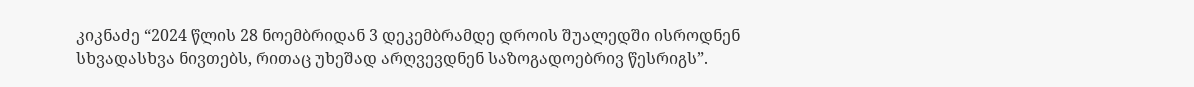კიკნაძე “2024 წლის 28 ნოემბრიდან 3 დეკემბრამდე დროის შუალედში ისროდნენ სხვადასხვა ნივთებს, რითაც უხეშად არღვევდნენ საზოგადოებრივ წესრიგს”.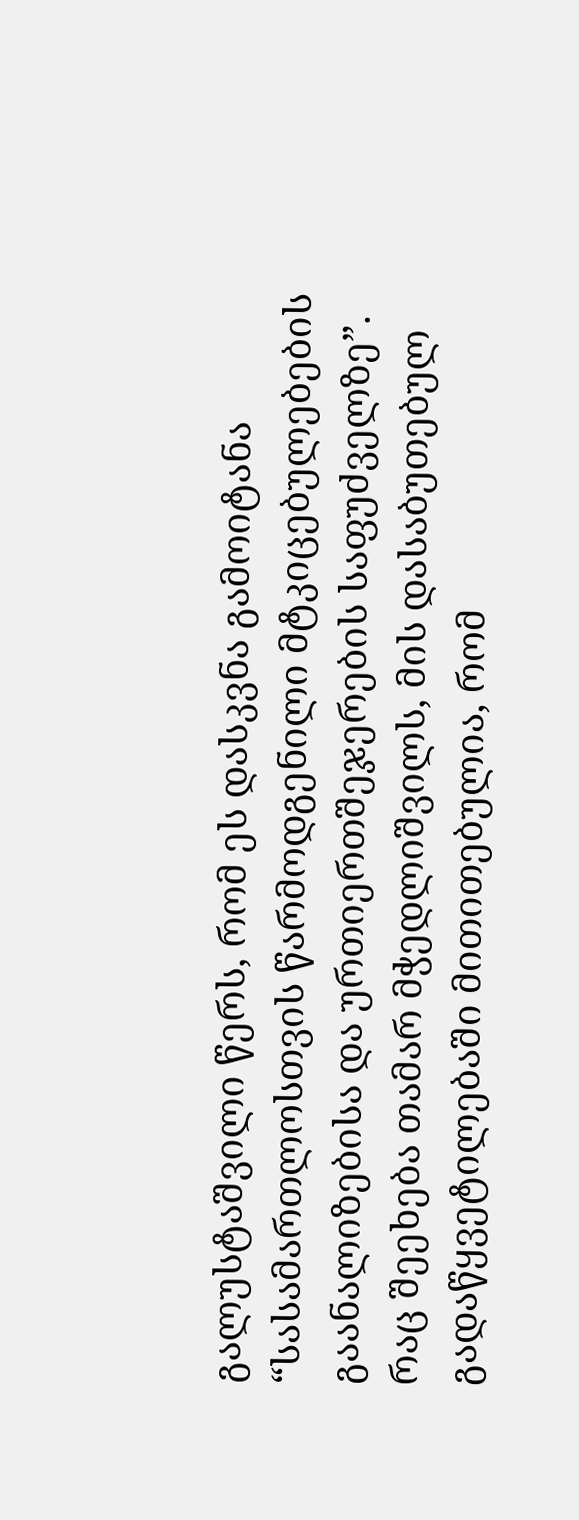გალუსტაშვილი წერს, რომ ეს დასკვნა გამოიტანა “სასამართლოსთვის წარმოდგენილი მტკიცებულებების გაანალიზებისა და ურთიერთშეჯერების საფუძველზე”.
რაც შეეხება თამარ მჭედლიშვილს, მის დასაბუთებულ გადაწყვეტილებაში მითითებულია, რომ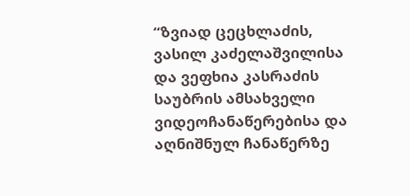“ზვიად ცეცხლაძის, ვასილ კაძელაშვილისა და ვეფხია კასრაძის საუბრის ამსახველი ვიდეოჩანაწერებისა და აღნიშნულ ჩანაწერზე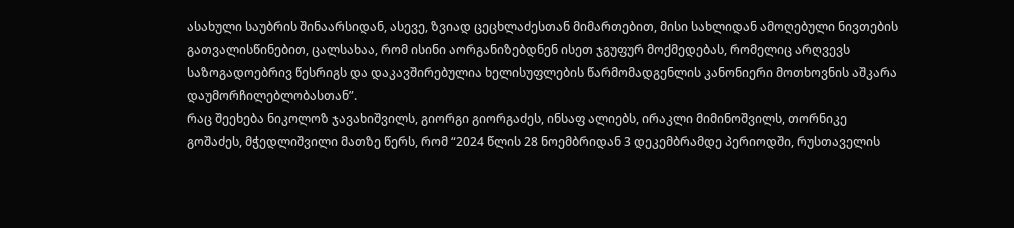ასახული საუბრის შინაარსიდან, ასევე, ზვიად ცეცხლაძესთან მიმართებით, მისი სახლიდან ამოღებული ნივთების გათვალისწინებით, ცალსახაა, რომ ისინი აორგანიზებდნენ ისეთ ჯგუფურ მოქმედებას, რომელიც არღვევს საზოგადოებრივ წესრიგს და დაკავშირებულია ხელისუფლების წარმომადგენლის კანონიერი მოთხოვნის აშკარა დაუმორჩილებლობასთან”.
რაც შეეხება ნიკოლოზ ჯავახიშვილს, გიორგი გიორგაძეს, ინსაფ ალიებს, ირაკლი მიმინოშვილს, თორნიკე გოშაძეს, მჭედლიშვილი მათზე წერს, რომ “2024 წლის 28 ნოემბრიდან 3 დეკემბრამდე პერიოდში, რუსთაველის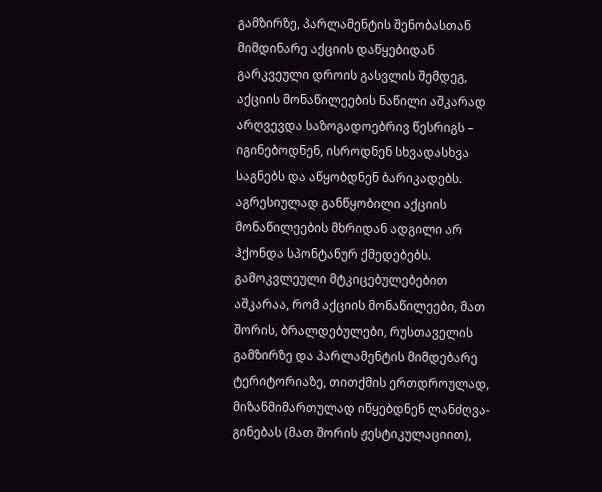გამზირზე, პარლამენტის შენობასთან მიმდინარე აქციის დაწყებიდან გარკვეული დროის გასვლის შემდეგ, აქციის მონაწილეების ნაწილი აშკარად არღვევდა საზოგადოებრივ წესრიგს – იგინებოდნენ, ისროდნენ სხვადასხვა საგნებს და აწყობდნენ ბარიკადებს. აგრესიულად განწყობილი აქციის მონაწილეების მხრიდან ადგილი არ ჰქონდა სპონტანურ ქმედებებს. გამოკვლეული მტკიცებულებებით აშკარაა, რომ აქციის მონაწილეები, მათ შორის, ბრალდებულები, რუსთაველის გამზირზე და პარლამენტის მიმდებარე ტერიტორიაზე, თითქმის ერთდროულად, მიზანმიმართულად იწყებდნენ ლანძღვა-გინებას (მათ შორის ჟესტიკულაციით),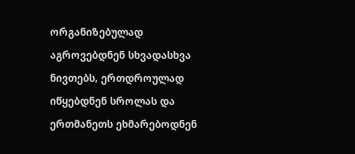ორგანიზებულად აგროვებდნენ სხვადასხვა ნივთებს, ერთდროულად იწყებდნენ სროლას და ერთმანეთს ეხმარებოდნენ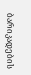ბარიკადების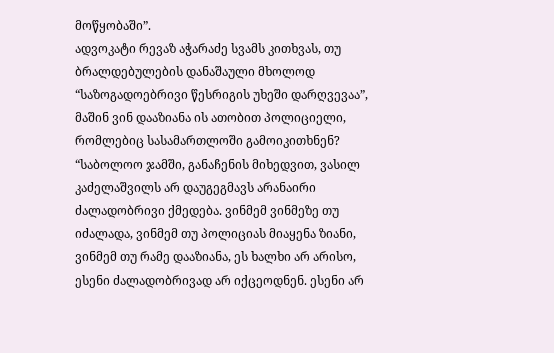მოწყობაში”.
ადვოკატი რევაზ აჭარაძე სვამს კითხვას, თუ ბრალდებულების დანაშაული მხოლოდ “საზოგადოებრივი წესრიგის უხეში დარღვევაა”, მაშინ ვინ დააზიანა ის ათობით პოლიციელი, რომლებიც სასამართლოში გამოიკითხნენ?
“საბოლოო ჯამში, განაჩენის მიხედვით, ვასილ კაძელაშვილს არ დაუგეგმავს არანაირი ძალადობრივი ქმედება. ვინმემ ვინმეზე თუ იძალადა, ვინმემ თუ პოლიციას მიაყენა ზიანი, ვინმემ თუ რამე დააზიანა, ეს ხალხი არ არისო, ესენი ძალადობრივად არ იქცეოდნენ. ესენი არ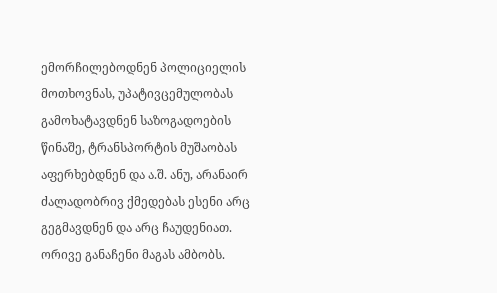ემორჩილებოდნენ პოლიციელის მოთხოვნას, უპატივცემულობას გამოხატავდნენ საზოგადოების წინაშე, ტრანსპორტის მუშაობას აფერხებდნენ და ა.შ. ანუ, არანაირ ძალადობრივ ქმედებას ესენი არც გეგმავდნენ და არც ჩაუდენიათ. ორივე განაჩენი მაგას ამბობს.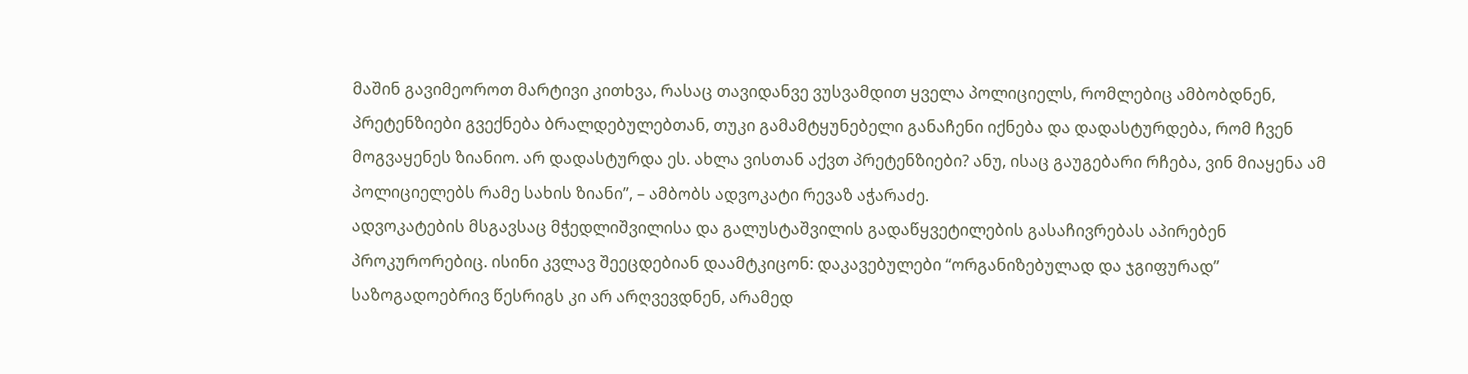მაშინ გავიმეოროთ მარტივი კითხვა, რასაც თავიდანვე ვუსვამდით ყველა პოლიციელს, რომლებიც ამბობდნენ, პრეტენზიები გვექნება ბრალდებულებთან, თუკი გამამტყუნებელი განაჩენი იქნება და დადასტურდება, რომ ჩვენ მოგვაყენეს ზიანიო. არ დადასტურდა ეს. ახლა ვისთან აქვთ პრეტენზიები? ანუ, ისაც გაუგებარი რჩება, ვინ მიაყენა ამ პოლიციელებს რამე სახის ზიანი”, – ამბობს ადვოკატი რევაზ აჭარაძე.
ადვოკატების მსგავსაც მჭედლიშვილისა და გალუსტაშვილის გადაწყვეტილების გასაჩივრებას აპირებენ პროკურორებიც. ისინი კვლავ შეეცდებიან დაამტკიცონ: დაკავებულები “ორგანიზებულად და ჯგიფურად” საზოგადოებრივ წესრიგს კი არ არღვევდნენ, არამედ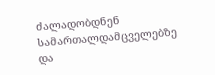ძალადობდნენ სამართალდამცველებზე და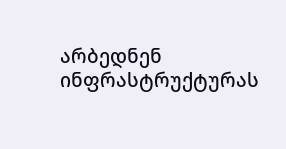არბედნენ ინფრასტრუქტურას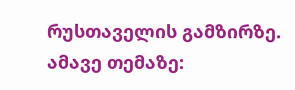რუსთაველის გამზირზე.
ამავე თემაზე: